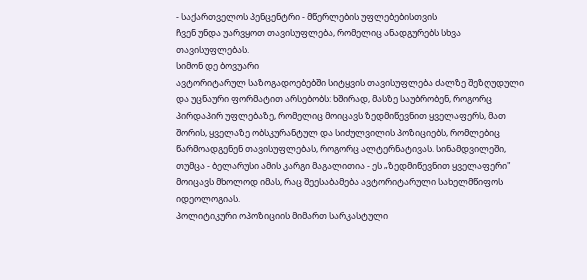- საქართველოს პენცენტრი - მწერლების უფლებებისთვის
ჩვენ უნდა უარვყოთ თავისუფლება, რომელიც ანადგურებს სხვა თავისუფლებას.
სიმონ დე ბოვუარი
ავტორიტარულ საზოგადოებებში სიტყვის თავისუფლება ძალზე შეზღუდული და უცნაური ფორმატით არსებობს: ხშირად, მასზე საუბრობენ, როგორც პირდაპირ უფლებაზე, რომელიც მოიცავს ზედმიწევნით ყველაფერს, მათ შორის, ყველაზე ობსკურანტულ და სიძულვილის პოზიციებს, რომლებიც წარმოადგენენ თავისუფლებას, როგორც ალტერნატივას. სინამდვილეში, თუმცა - ბელარუსი ამის კარგი მაგალითია - ეს „ზედმიწევნით ყველაფერი" მოიცავს მხოლოდ იმას, რაც შეესაბამება ავტორიტარული სახელმწიფოს იდეოლოგიას.
პოლიტიკური ოპოზიციის მიმართ სარკასტული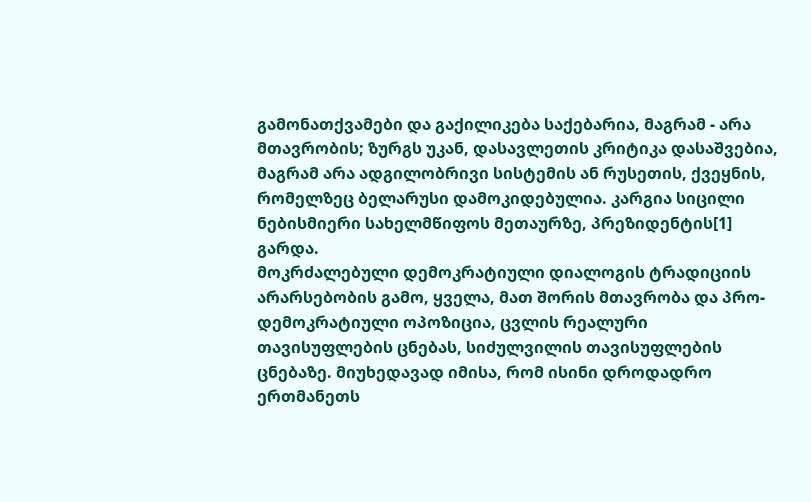გამონათქვამები და გაქილიკება საქებარია, მაგრამ - არა მთავრობის; ზურგს უკან, დასავლეთის კრიტიკა დასაშვებია, მაგრამ არა ადგილობრივი სისტემის ან რუსეთის, ქვეყნის, რომელზეც ბელარუსი დამოკიდებულია. კარგია სიცილი ნებისმიერი სახელმწიფოს მეთაურზე, პრეზიდენტის[1] გარდა.
მოკრძალებული დემოკრატიული დიალოგის ტრადიციის არარსებობის გამო, ყველა, მათ შორის მთავრობა და პრო-დემოკრატიული ოპოზიცია, ცვლის რეალური თავისუფლების ცნებას, სიძულვილის თავისუფლების ცნებაზე. მიუხედავად იმისა, რომ ისინი დროდადრო ერთმანეთს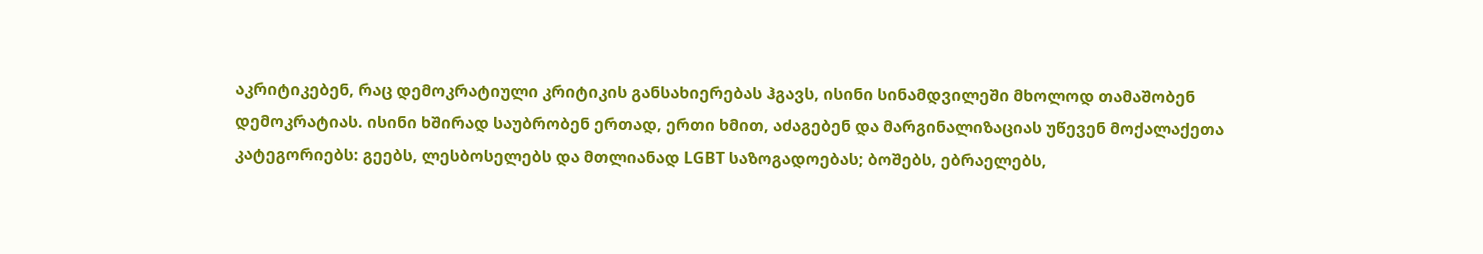აკრიტიკებენ, რაც დემოკრატიული კრიტიკის განსახიერებას ჰგავს, ისინი სინამდვილეში მხოლოდ თამაშობენ დემოკრატიას. ისინი ხშირად საუბრობენ ერთად, ერთი ხმით, აძაგებენ და მარგინალიზაციას უწევენ მოქალაქეთა კატეგორიებს: გეებს, ლესბოსელებს და მთლიანად LGBT საზოგადოებას; ბოშებს, ებრაელებს,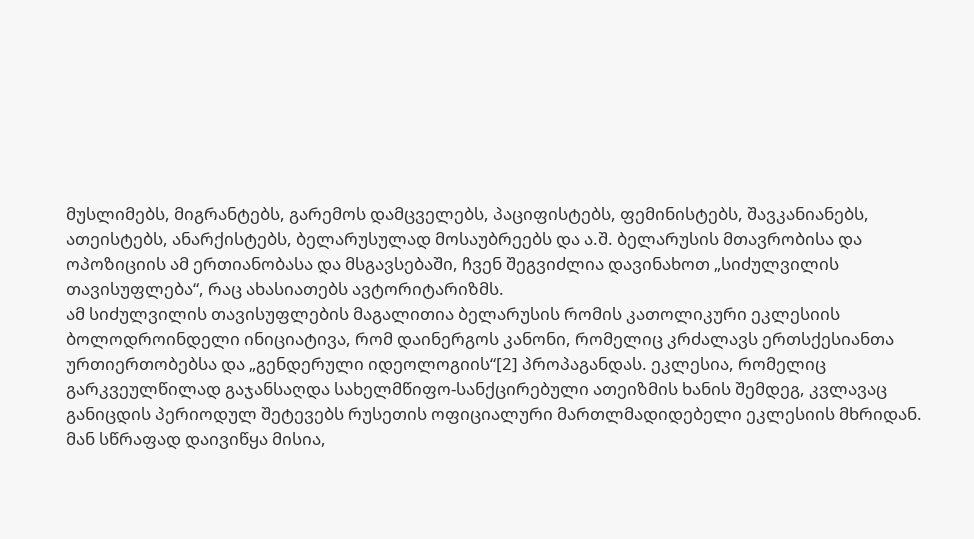მუსლიმებს, მიგრანტებს, გარემოს დამცველებს, პაციფისტებს, ფემინისტებს, შავკანიანებს, ათეისტებს, ანარქისტებს, ბელარუსულად მოსაუბრეებს და ა.შ. ბელარუსის მთავრობისა და ოპოზიციის ამ ერთიანობასა და მსგავსებაში, ჩვენ შეგვიძლია დავინახოთ „სიძულვილის თავისუფლება“, რაც ახასიათებს ავტორიტარიზმს.
ამ სიძულვილის თავისუფლების მაგალითია ბელარუსის რომის კათოლიკური ეკლესიის ბოლოდროინდელი ინიციატივა, რომ დაინერგოს კანონი, რომელიც კრძალავს ერთსქესიანთა ურთიერთობებსა და „გენდერული იდეოლოგიის“[2] პროპაგანდას. ეკლესია, რომელიც გარკვეულწილად გაჯანსაღდა სახელმწიფო-სანქცირებული ათეიზმის ხანის შემდეგ, კვლავაც განიცდის პერიოდულ შეტევებს რუსეთის ოფიციალური მართლმადიდებელი ეკლესიის მხრიდან. მან სწრაფად დაივიწყა მისია,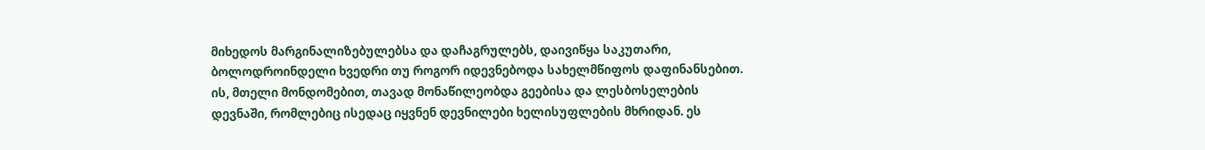მიხედოს მარგინალიზებულებსა და დაჩაგრულებს, დაივიწყა საკუთარი, ბოლოდროინდელი ხვედრი თუ როგორ იდევნებოდა სახელმწიფოს დაფინანსებით. ის, მთელი მონდომებით, თავად მონაწილეობდა გეებისა და ლესბოსელების დევნაში, რომლებიც ისედაც იყვნენ დევნილები ხელისუფლების მხრიდან. ეს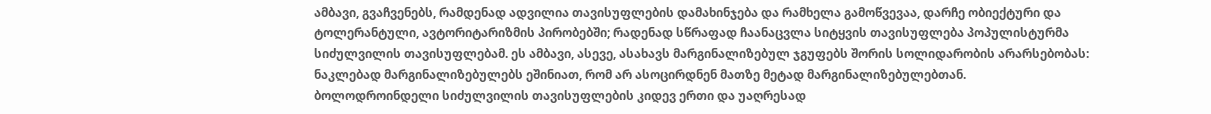ამბავი, გვაჩვენებს, რამდენად ადვილია თავისუფლების დამახინჯება და რამხელა გამოწვევაა, დარჩე ობიექტური და ტოლერანტული, ავტორიტარიზმის პირობებში; რადენად სწრაფად ჩაანაცვლა სიტყვის თავისუფლება პოპულისტურმა სიძულვილის თავისუფლებამ. ეს ამბავი, ასევე, ასახავს მარგინალიზებულ ჯგუფებს შორის სოლიდარობის არარსებობას: ნაკლებად მარგინალიზებულებს ეშინიათ, რომ არ ასოცირდნენ მათზე მეტად მარგინალიზებულებთან.
ბოლოდროინდელი სიძულვილის თავისუფლების კიდევ ერთი და უაღრესად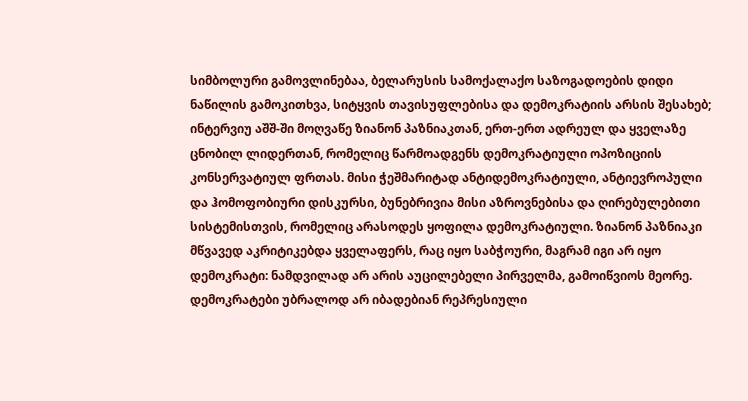სიმბოლური გამოვლინებაა, ბელარუსის სამოქალაქო საზოგადოების დიდი ნაწილის გამოკითხვა, სიტყვის თავისუფლებისა და დემოკრატიის არსის შესახებ; ინტერვიუ აშშ-ში მოღვაწე ზიანონ პაზნიაკთან, ერთ-ერთ ადრეულ და ყველაზე ცნობილ ლიდერთან, რომელიც წარმოადგენს დემოკრატიული ოპოზიციის კონსერვატიულ ფრთას. მისი ჭეშმარიტად ანტიდემოკრატიული, ანტიევროპული და ჰომოფობიური დისკურსი, ბუნებრივია მისი აზროვნებისა და ღირებულებითი სისტემისთვის, რომელიც არასოდეს ყოფილა დემოკრატიული. ზიანონ პაზნიაკი მწვავედ აკრიტიკებდა ყველაფერს, რაც იყო საბჭოური, მაგრამ იგი არ იყო დემოკრატი: ნამდვილად არ არის აუცილებელი პირველმა, გამოიწვიოს მეორე.
დემოკრატები უბრალოდ არ იბადებიან რეპრესიული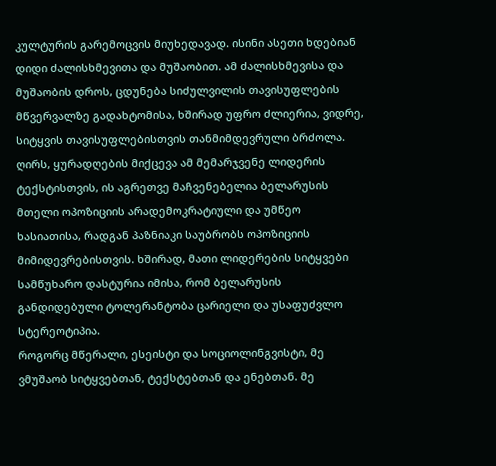კულტურის გარემოცვის მიუხედავად. ისინი ასეთი ხდებიან დიდი ძალისხმევითა და მუშაობით. ამ ძალისხმევისა და მუშაობის დროს, ცდუნება სიძულვილის თავისუფლების მწვერვალზე გადახტომისა, ხშირად უფრო ძლიერია, ვიდრე, სიტყვის თავისუფლებისთვის თანმიმდევრული ბრძოლა. ღირს, ყურადღების მიქცევა ამ მემარჯვენე ლიდერის ტექსტისთვის, ის აგრეთვე მაჩვენებელია ბელარუსის მთელი ოპოზიციის არადემოკრატიული და უმწეო ხასიათისა, რადგან პაზნიაკი საუბრობს ოპოზიციის მიმიდევრებისთვის. ხშირად, მათი ლიდერების სიტყვები სამწუხარო დასტურია იმისა, რომ ბელარუსის განდიდებული ტოლერანტობა ცარიელი და უსაფუძვლო სტერეოტიპია.
როგორც მწერალი, ესეისტი და სოციოლინგვისტი, მე ვმუშაობ სიტყვებთან, ტექსტებთან და ენებთან. მე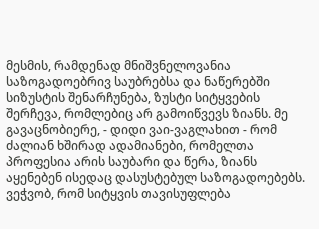მესმის, რამდენად მნიშვნელოვანია საზოგადოებრივ საუბრებსა და ნაწერებში სიზუსტის შენარჩუნება, ზუსტი სიტყვების შერჩევა, რომლებიც არ გამოიწვევს ზიანს. მე გავაცნობიერე, - დიდი ვაი-ვაგლახით - რომ ძალიან ხშირად ადამიანები, რომელთა პროფესია არის საუბარი და წერა, ზიანს აყენებენ ისედაც დასუსტებულ საზოგადოებებს. ვეჭვობ, რომ სიტყვის თავისუფლება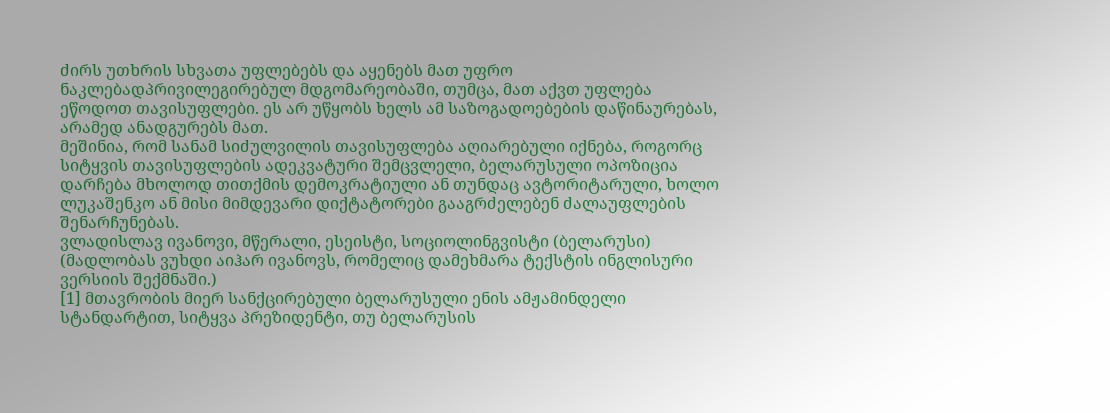ძირს უთხრის სხვათა უფლებებს და აყენებს მათ უფრო ნაკლებადპრივილეგირებულ მდგომარეობაში, თუმცა, მათ აქვთ უფლება ეწოდოთ თავისუფლები. ეს არ უწყობს ხელს ამ საზოგადოებების დაწინაურებას, არამედ ანადგურებს მათ.
მეშინია, რომ სანამ სიძულვილის თავისუფლება აღიარებული იქნება, როგორც სიტყვის თავისუფლების ადეკვატური შემცვლელი, ბელარუსული ოპოზიცია დარჩება მხოლოდ თითქმის დემოკრატიული ან თუნდაც ავტორიტარული, ხოლო ლუკაშენკო ან მისი მიმდევარი დიქტატორები გააგრძელებენ ძალაუფლების შენარჩუნებას.
ვლადისლავ ივანოვი, მწერალი, ესეისტი, სოციოლინგვისტი (ბელარუსი)
(მადლობას ვუხდი აიჰარ ივანოვს, რომელიც დამეხმარა ტექსტის ინგლისური ვერსიის შექმნაში.)
[1] მთავრობის მიერ სანქცირებული ბელარუსული ენის ამჟამინდელი სტანდარტით, სიტყვა პრეზიდენტი, თუ ბელარუსის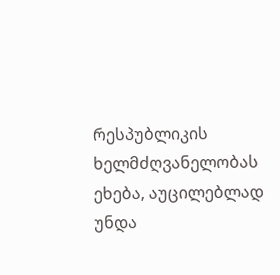რესპუბლიკის ხელმძღვანელობას ეხება, აუცილებლად უნდა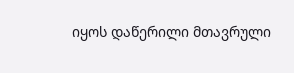იყოს დაწერილი მთავრული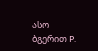ასო ბგერით P.